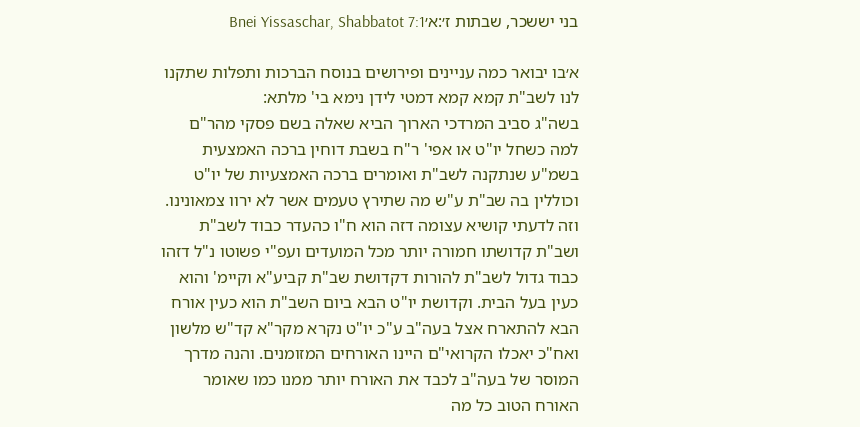בני יששכר, שבתות ז׳:א׳Bnei Yissaschar, Shabbatot 7:1

א׳בו יבואר כמה עניינים ופירושים בנוסח הברכות ותפלות שתקנו לנו לשב"ת קמא קמא דמטי לידן נימא בי' מלתא:
בשה"ג סביב המרדכי הארוך הביא שאלה בשם פסקי מהר"ם למה כשחל יו"ט או אפי' ר"ח בשבת דוחין ברכה האמצעית בשמ"ע שנתקנה לשב"ת ואומרים ברכה האמצעיות של יו"ט וכוללין בה שב"ת ע"ש מה שתירץ טעמים אשר לא ירוו צמאונינו. וזה לדעתי קושיא עצומה דזה הוא ח"ו כהעדר כבוד לשב"ת ושב"ת קדושתו חמורה יותר מכל המועדים ועפ"י פשוטו נ"ל דזהו כבוד גדול לשב"ת להורות דקדושת שב"ת קביע"א וקיימ' והוא כעין בעל הבית. וקדושת יו"ט הבא ביום השב"ת הוא כעין אורח הבא להתארח אצל בעה"ב ע"כ יו"ט נקרא מקר"א קד"ש מלשון ואח"כ יאכלו הקרואי"ם היינו האורחים המזומנים. והנה מדרך המוסר של בעה"ב לכבד את האורח יותר ממנו כמו שאומר האורח הטוב כל מה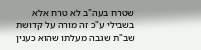שטרח בעה"ב לא טרח אלא בשבילי ע"כ זה מורה על קדושת שב"ת שגבה מעלתו שהוא כענין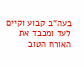בעה"ב קבוע וקיים לעד ומכבד את האורח הטוב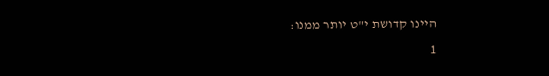היינו קדושת י"ט יותר ממנו:
1